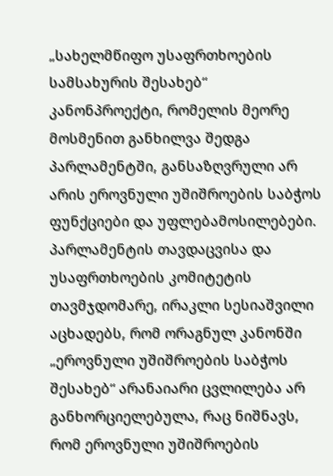„სახელმწიფო უსაფრთხოების სამსახურის შესახებ“ კანონპროექტი, რომელის მეორე მოსმენით განხილვა შედგა პარლამენტში, განსაზღვრული არ არის ეროვნული უშიშროების საბჭოს ფუნქციები და უფლებამოსილებები. პარლამენტის თავდაცვისა და უსაფრთხოების კომიტეტის თავმჯდომარე, ირაკლი სესიაშვილი აცხადებს, რომ ორაგნულ კანონში „ეროვნული უშიშროების საბჭოს შესახებ“ არანაიარი ცვლილება არ განხორციელებულა, რაც ნიშნავს, რომ ეროვნული უშიშროების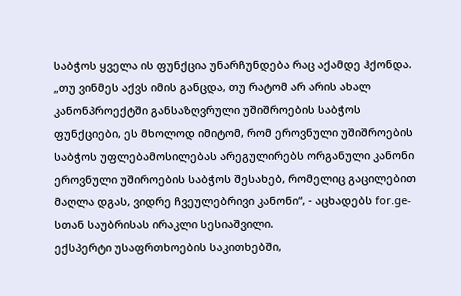საბჭოს ყველა ის ფუნქცია უნარჩუნდება რაც აქამდე ჰქონდა.
„თუ ვინმეს აქვს იმის განცდა, თუ რატომ არ არის ახალ კანონპროექტში განსაზღვრული უშიშროების საბჭოს ფუნქციები, ეს მხოლოდ იმიტომ, რომ ეროვნული უშიშროების საბჭოს უფლებამოსილებას არეგულირებს ორგანული კანონი ეროვნული უშიროების საბჭოს შესახებ, რომელიც გაცილებით მაღლა დგას, ვიდრე ჩვეულებრივი კანონი“, - აცხადებს for.ge-სთან საუბრისას ირაკლი სესიაშვილი.
ექსპერტი უსაფრთხოების საკითხებში,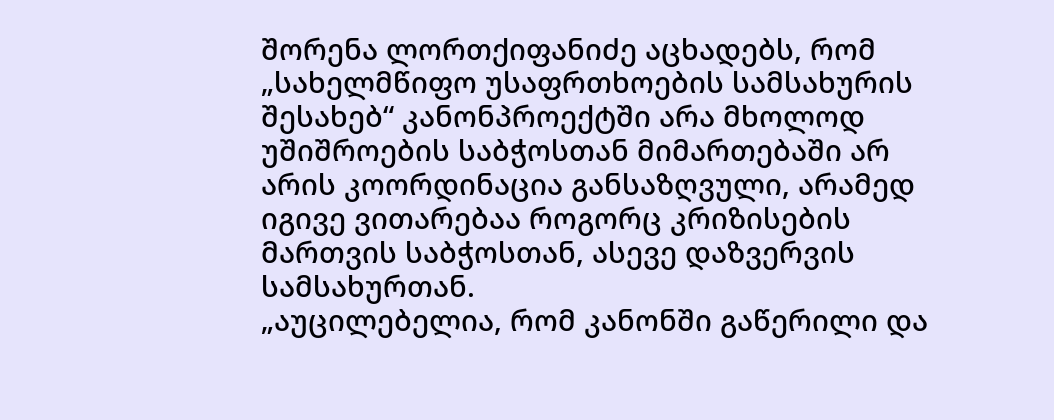შორენა ლორთქიფანიძე აცხადებს, რომ „სახელმწიფო უსაფრთხოების სამსახურის შესახებ“ კანონპროექტში არა მხოლოდ უშიშროების საბჭოსთან მიმართებაში არ არის კოორდინაცია განსაზღვული, არამედ იგივე ვითარებაა როგორც კრიზისების მართვის საბჭოსთან, ასევე დაზვერვის სამსახურთან.
„აუცილებელია, რომ კანონში გაწერილი და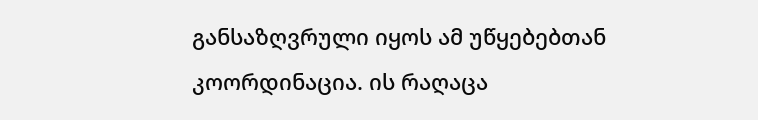განსაზღვრული იყოს ამ უწყებებთან კოორდინაცია. ის რაღაცა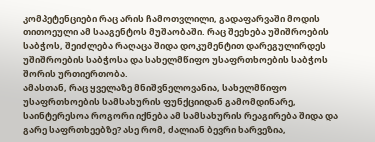კომპეტენციები რაც არის ჩამოთვლილი, გადაფარვაში მოდის თითოეული ამ სააგენტოს მუშაობაში. რაც შეეხება უშიშროების საბჭოს, შეიძლება რაღაცა შიდა დოკუმენტით დარეგულირდეს უშიშროების საბჭოსა და სახელმწიფო უსაფრთხოების საბჭოს შორის ურთიერთობა.
ამასთან, რაც ყველაზე მნიშვნელოვანია, სახელმწიფო უსაფრთხოების სამსახურის ფუნქციიდან გამომდინარე, საინტერესოა როგორი იქნება ამ სამსახურის რეაგირება შიდა და გარე საფრთხეებზე? ასე რომ, ძალიან ბევრი ხარვეზია,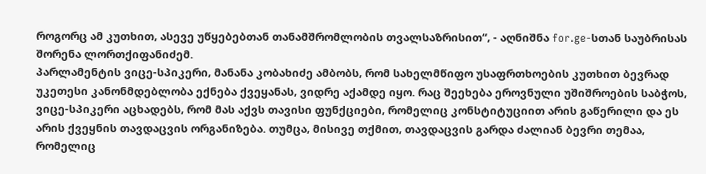როგორც ამ კუთხით, ასევე უწყებებთან თანამშრომლობის თვალსაზრისით“, - აღნიშნა for.ge-სთან საუბრისას შორენა ლორთქიფანიძემ.
პარლამენტის ვიცე-სპიკერი, მანანა კობახიძე ამბობს, რომ სახელმწიფო უსაფრთხოების კუთხით ბევრად უკეთესი კანონმდებლობა ექნება ქვეყანას, ვიდრე აქამდე იყო. რაც შეეხება ეროვნული უშიშროების საბჭოს, ვიცე-სპიკერი აცხადებს, რომ მას აქვს თავისი ფუნქციები, რომელიც კონსტიტუციით არის გაწერილი და ეს არის ქვეყნის თავდაცვის ორგანიზება. თუმცა, მისივე თქმით, თავდაცვის გარდა ძალიან ბევრი თემაა, რომელიც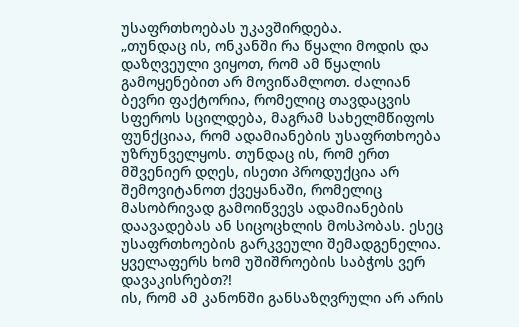უსაფრთხოებას უკავშირდება.
„თუნდაც ის, ონკანში რა წყალი მოდის და დაზღვეული ვიყოთ, რომ ამ წყალის გამოყენებით არ მოვიწამლოთ. ძალიან ბევრი ფაქტორია, რომელიც თავდაცვის სფეროს სცილდება, მაგრამ სახელმწიფოს ფუნქციაა, რომ ადამიანების უსაფრთხოება უზრუნველყოს. თუნდაც ის, რომ ერთ მშვენიერ დღეს, ისეთი პროდუქცია არ შემოვიტანოთ ქვეყანაში, რომელიც მასობრივად გამოიწვევს ადამიანების დაავადებას ან სიცოცხლის მოსპობას. ესეც უსაფრთხოების გარკვეული შემადგენელია. ყველაფერს ხომ უშიშროების საბჭოს ვერ დავაკისრებთ?!
ის, რომ ამ კანონში განსაზღვრული არ არის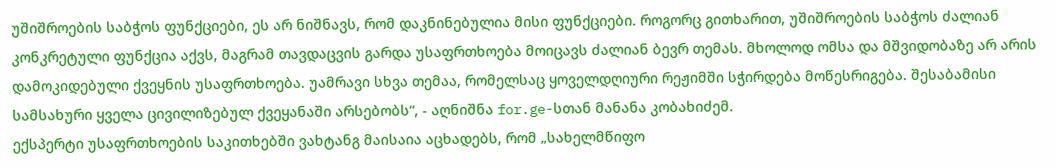უშიშროების საბჭოს ფუნქციები, ეს არ ნიშნავს, რომ დაკნინებულია მისი ფუნქციები. როგორც გითხარით, უშიშროების საბჭოს ძალიან კონკრეტული ფუნქცია აქვს, მაგრამ თავდაცვის გარდა უსაფრთხოება მოიცავს ძალიან ბევრ თემას. მხოლოდ ომსა და მშვიდობაზე არ არის დამოკიდებული ქვეყნის უსაფრთხოება. უამრავი სხვა თემაა, რომელსაც ყოველდღიური რეჟიმში სჭირდება მოწესრიგება. შესაბამისი სამსახური ყველა ცივილიზებულ ქვეყანაში არსებობს“, - აღნიშნა for.ge-სთან მანანა კობახიძემ.
ექსპერტი უსაფრთხოების საკითხებში ვახტანგ მაისაია აცხადებს, რომ „სახელმწიფო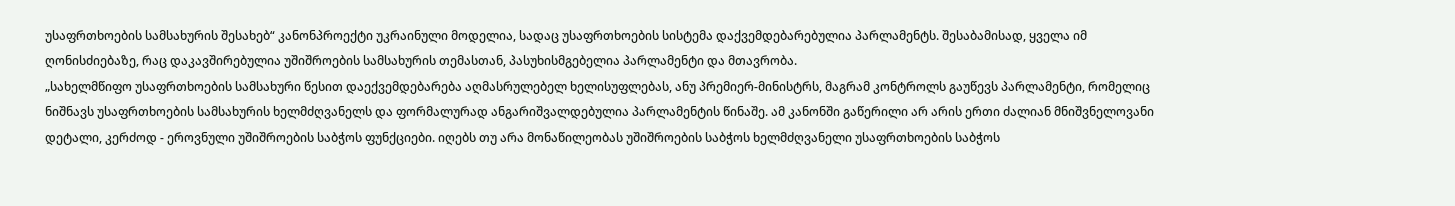უსაფრთხოების სამსახურის შესახებ“ კანონპროექტი უკრაინული მოდელია, სადაც უსაფრთხოების სისტემა დაქვემდებარებულია პარლამენტს. შესაბამისად, ყველა იმ ღონისძიებაზე, რაც დაკავშირებულია უშიშროების სამსახურის თემასთან, პასუხისმგებელია პარლამენტი და მთავრობა.
„სახელმწიფო უსაფრთხოების სამსახური წესით დაექვემდებარება აღმასრულებელ ხელისუფლებას, ანუ პრემიერ-მინისტრს, მაგრამ კონტროლს გაუწევს პარლამენტი, რომელიც ნიშნავს უსაფრთხოების სამსახურის ხელმძღვანელს და ფორმალურად ანგარიშვალდებულია პარლამენტის წინაშე. ამ კანონში გაწერილი არ არის ერთი ძალიან მნიშვნელოვანი დეტალი, კერძოდ - ეროვნული უშიშროების საბჭოს ფუნქციები. იღებს თუ არა მონაწილეობას უშიშროების საბჭოს ხელმძღვანელი უსაფრთხოების საბჭოს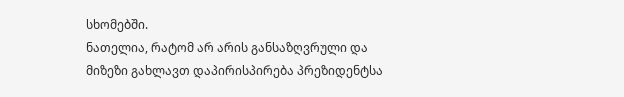სხომებში.
ნათელია, რატომ არ არის განსაზღვრული და მიზეზი გახლავთ დაპირისპირება პრეზიდენტსა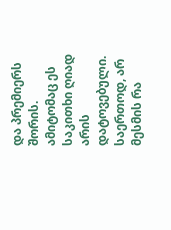და პრემიერს შორის. ამიტომაც ეს საკითხი ღიად არის დატოვებული. საერთოდ, არ მესმის რა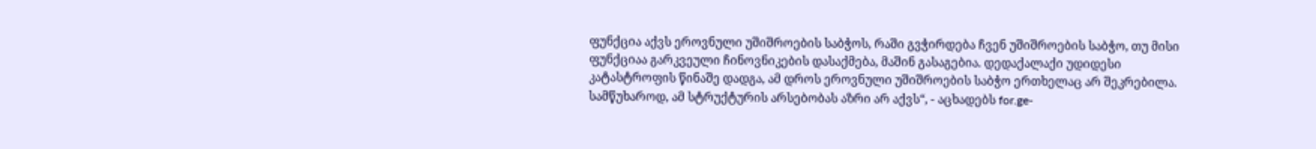ფუნქცია აქვს ეროვნული უშიშროების საბჭოს, რაში გვჭირდება ჩვენ უშიშროების საბჭო, თუ მისი ფუნქციაა გარკვეული ჩინოვნიკების დასაქმება, მაშინ გასაგებია. დედაქალაქი უდიდესი კატასტროფის წინაშე დადგა, ამ დროს ეროვნული უშიშროების საბჭო ერთხელაც არ შეკრებილა. სამწუხაროდ, ამ სტრუქტურის არსებობას აზრი არ აქვს“, - აცხადებს for.ge-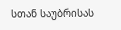სთან საუბრისას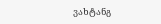ვახტანგ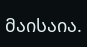მაისაია.